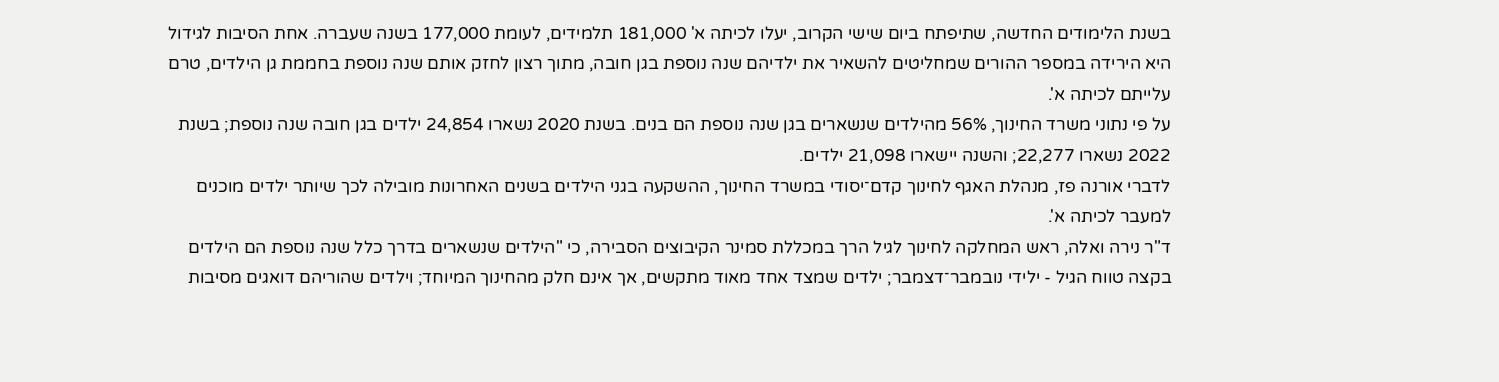בשנת הלימודים החדשה, שתיפתח ביום שישי הקרוב, יעלו לכיתה א' 181,000 תלמידים, לעומת 177,000 בשנה שעברה. אחת הסיבות לגידול היא הירידה במספר ההורים שמחליטים להשאיר את ילדיהם שנה נוספת בגן חובה, מתוך רצון לחזק אותם שנה נוספת בחממת גן הילדים, טרם עלייתם לכיתה א'.
על פי נתוני משרד החינוך, 56% מהילדים שנשארים בגן שנה נוספת הם בנים. בשנת 2020 נשארו 24,854 ילדים בגן חובה שנה נוספת; בשנת 2022 נשארו 22,277; והשנה יישארו 21,098 ילדים.
לדברי אורנה פז, מנהלת האגף לחינוך קדם־יסודי במשרד החינוך, ההשקעה בגני הילדים בשנים האחרונות מובילה לכך שיותר ילדים מוכנים למעבר לכיתה א'.
ד"ר נירה ואלה, ראש המחלקה לחינוך לגיל הרך במכללת סמינר הקיבוצים הסבירה, כי "הילדים שנשארים בדרך כלל שנה נוספת הם הילדים בקצה טווח הגיל - ילידי נובמבר־דצמבר; ילדים שמצד אחד מאוד מתקשים, אך אינם חלק מהחינוך המיוחד; וילדים שהוריהם דואגים מסיבות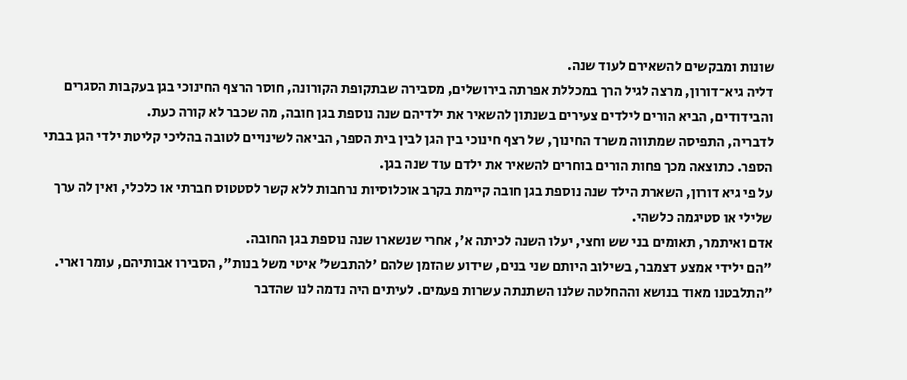שונות ומבקשים להשאירם לעוד שנה.
דליה גיא־דורון, מרצה לגיל הרך במכללת אפרתה בירושלים, מסבירה שבתקופת הקורונה, חוסר הרצף החינוכי בגן בעקבות הסגרים והבידודים, הביא הורים לילדים צעירים בשנתון להשאיר את ילדיהם שנה נוספת בגן חובה, מה שכבר לא קורה כעת.
לדבריה, התפיסה שמתווה משרד החינוך, של רצף חינוכי בין הגן לבין בית הספר, הביאה לשינויים לטובה בהליכי קליטת ילדי הגן בבתי הספר. כתוצאה מכך פחות הורים בוחרים להשאיר את ילדם עוד שנה בגן.
על פי גיא דורון, השארת הילד שנה נוספת בגן חובה קיימת בקרב אוכלוסיות נרחבות ללא קשר לסטטוס חברתי או כלכלי, ואין לה ערך שלילי או סטיגמה כלשהי.
אדם ואיתמר, תאומים בני שש וחצי, יעלו השנה לכיתה א', אחרי שנשארו שנה נוספת בגן החובה.
"הם ילידי אמצע דצמבר, בשילוב היותם שני בנים, שידוע שהזמן שלהם 'להתבשל' איטי משל בנות", הסבירו אבותיהם, עומר וארי. "התלבטנו מאוד בנושא וההחלטה שלנו השתנתה עשרות פעמים. לעיתים היה נדמה לנו שהדבר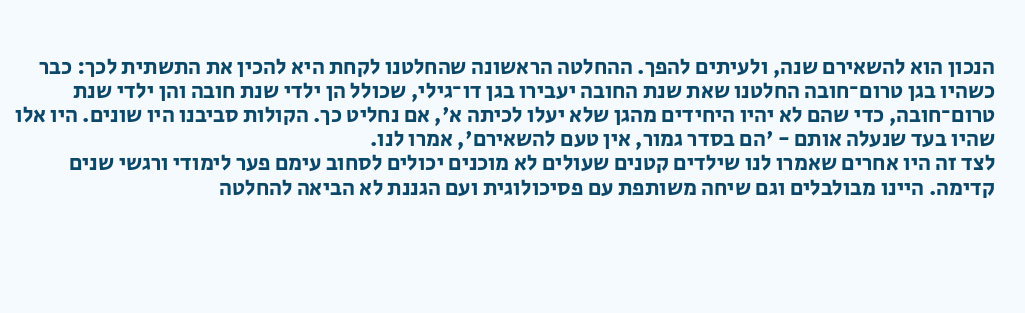הנכון הוא להשאירם שנה, ולעיתים להפך. ההחלטה הראשונה שהחלטנו לקחת היא להכין את התשתית לכך: כבר כשהיו בגן טרום־חובה החלטנו שאת שנת החובה יעבירו בגן דו־גילי, שכולל הן ילדי שנת חובה והן ילדי שנת טרום־חובה, כדי שהם לא יהיו היחידים מהגן שלא יעלו לכיתה א', אם נחליט כך. הקולות סביבנו היו שונים. היו אלו שהיו בעד שנעלה אותם - 'הם בסדר גמור, אין טעם להשאירם', אמרו לנו.
לצד זה היו אחרים שאמרו לנו שילדים קטנים שעולים לא מוכנים יכולים לסחוב עימם פער לימודי ורגשי שנים קדימה. היינו מבולבלים וגם שיחה משותפת עם פסיכולוגית ועם הגננת לא הביאה להחלטה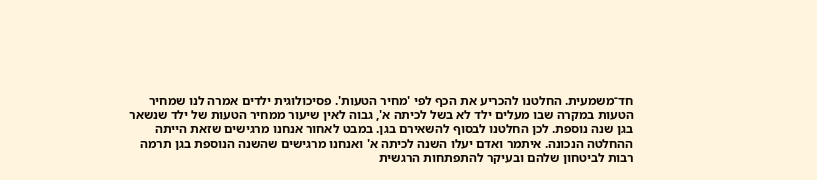חד־משמעית. החלטנו להכריע את הכף לפי 'מחיר הטעות'. פסיכולוגית ילדים אמרה לנו שמחיר הטעות במקרה שבו מעלים ילד לא בשל לכיתה א', גבוה לאין שיעור ממחיר הטעות של ילד שנשאר בגן שנה נוספת. לכן החלטנו לבסוף להשאירם בגן. במבט לאחור אנחנו מרגישים שזאת הייתה ההחלטה הנכונה. איתמר ואדם יעלו השנה לכיתה א' ואנחנו מרגישים שהשנה הנוספת בגן תרמה רבות לביטחון שלהם ובעיקר להתפתחות הרגשית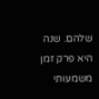שלהם. שנה היא פרק זמן משמעותי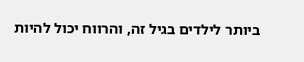ביותר לילדים בגיל זה, והרווח יכול להיות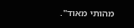מהותי מאוד".